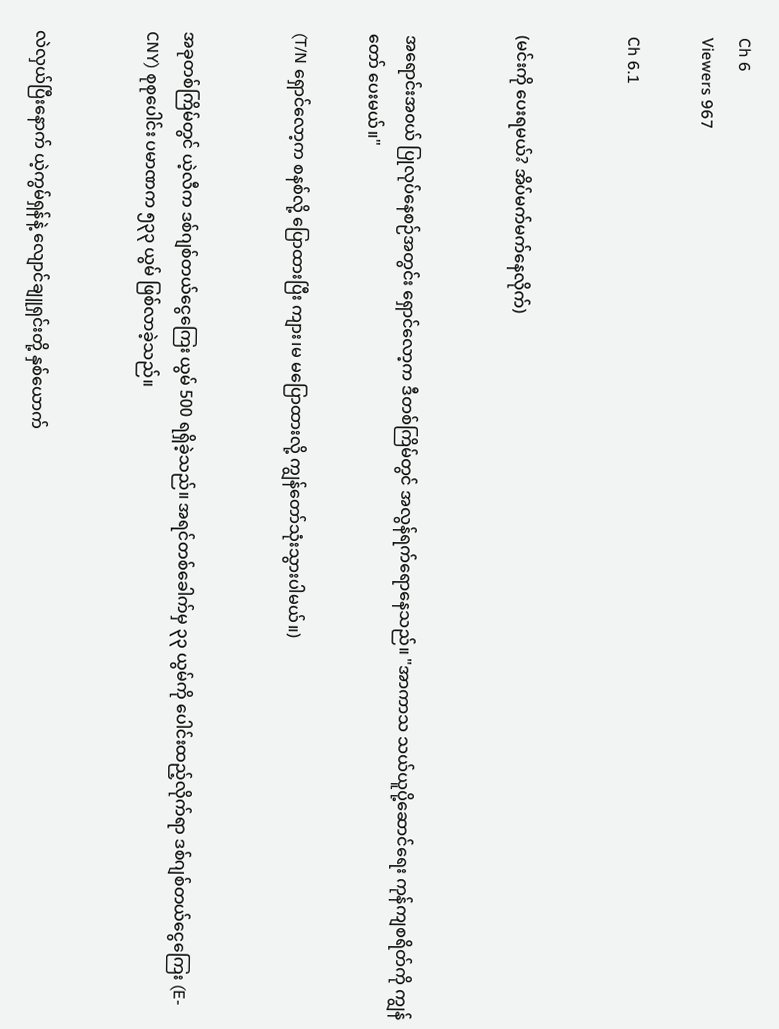Ch 6
Viewers 967

Ch 6.1


(မင်းကို ပေးရမယ်? အိပ်မက်မက်နေလိုက်)


အရောင်းအ၀ယ် ပြုလုပ်နေစဉ်အတွင်း ရှောင်လော့က ဒီတစ်ကြိမ်တွင် အလွန်ရက်ရောနေသည်။ "အာကာသ သယ်ယူပို့ဆောင်ရေး ကုန်ကျစရိတ်ကို ကျွန်တော် ပေးမယ်။"

(T/N ရှောင်လော့က စနစ်လို့ ပြောထားပြီး ကျား၊မ မပြောထားလို့ ကျွန်တော်သုံးသွားပါမယ်။)


အခုတစ်ကြိမ်တွင် ယဲ့လီက ဒစ်ဂျစ်တယ်ငွေကြေး ယွမ် 500 ရရှိခဲ့သည်။ အရင်တစ်‌ခေါက်မှ ၃၃ ယွမ်ကို ပေါင်းထည့်လိုက်ရာ ဒစ်ဂျစ်တယ်ငွေကြေး (E-CNY) စုစုပေါင်း ပမာဏက ၅၃၃ ယွမ် ဖြစ်လာခဲ့သည်။


လဲလှယ်ပြီးနောက် ယဲ့ကွမ်ရှန်နဲ့ လျောင်ချူရှင်းတို့ နှစ်ယောက်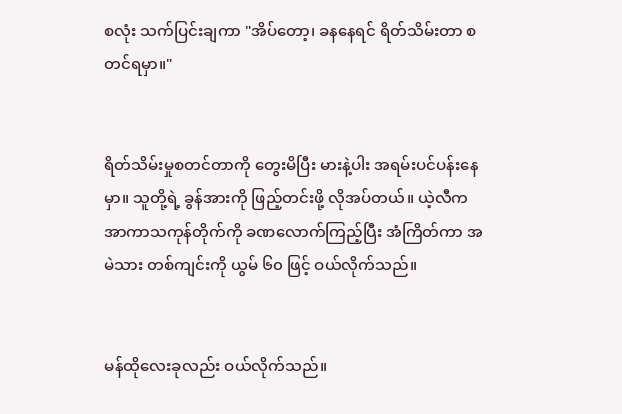စလုံး သက်ပြင်းချကာ "အိပ်တော့၊ ခနနေရင် ရိတ်သိမ်းတာ စတင်ရမှာ။"


ရိတ်သိမ်းမှုစတင်တာကို တွေးမိပြီး မားနဲ့ပါး အရမ်းပင်ပန်းနေမှာ။ သူတို့ရဲ့ ခွန်အားကို ဖြည့်တင်းဖို့ လိုအပ်တယ်။ ယဲ့လီက အာကာသကုန်တိုက်ကို ခဏလောက်ကြည့်ပြီး အံကြိတ်ကာ အမဲသား တစ်ကျင်းကို ယွမ် ၆၀ ဖြင့် ဝယ်လိုက်သည်။


မန်ထိုလေးခုလည်း ဝယ်လိုက်သည်။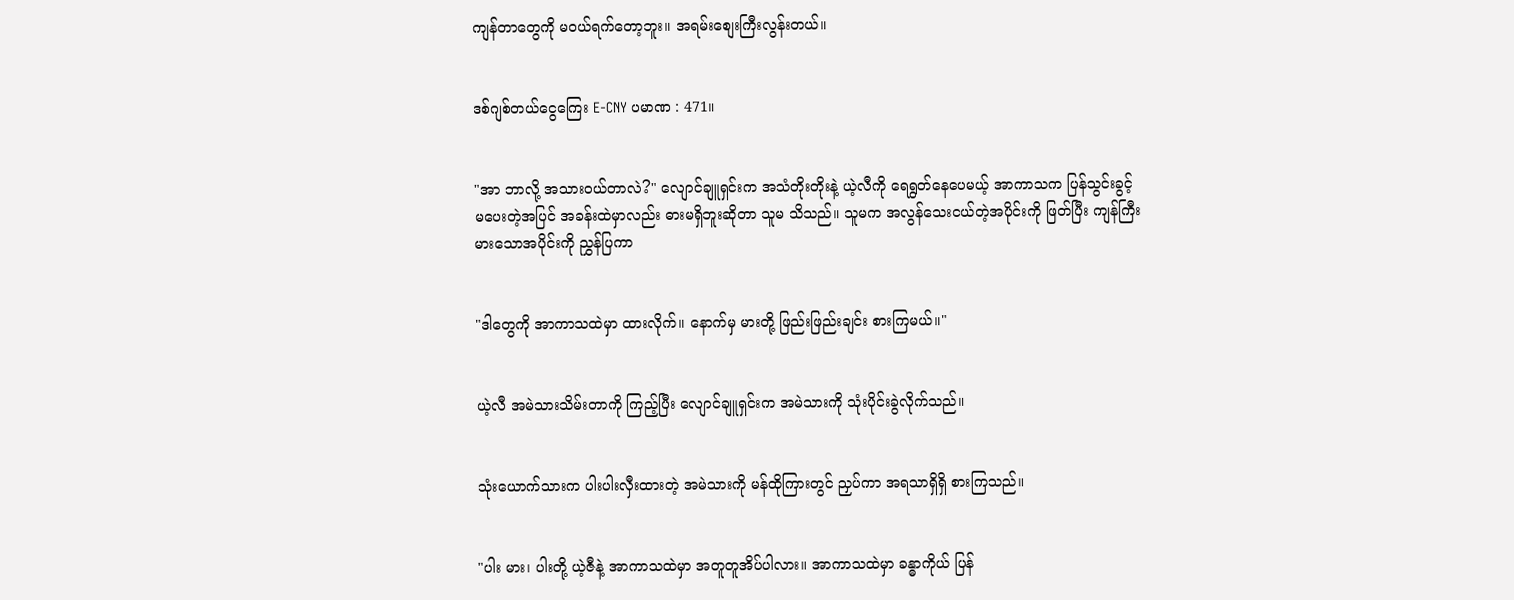ကျန်တာတွေကို မဝယ်ရက်တော့ဘူး။ အရမ်းစျေးကြီးလွန်းတယ်။


ဒစ်ဂျစ်တယ်ငွေကြေး E-CNY ပမာဏ : 471။


"အာ ဘာလို့ အသားဝယ်တာလဲ?" လျောင်ချူရှင်းက အသံတိုးတိုးနဲ့ ယဲ့လီကို ရေရွတ်နေပေမယ့် အာကာသက ပြန်သွင်းခွင့် မပေးတဲ့အပြင် အခန်းထဲမှာလည်း ဓားမရှိဘူးဆိုတာ သူမ သိသည်။ သူမက အလွန်သေးငယ်တဲ့အပိုင်းကို ဖြတ်ပြီး ကျန်ကြီးမားသောအပိုင်းကို ညွှန်ပြကာ


"ဒါတွေကို အာကာသထဲမှာ ထားလိုက်။ နောက်မှ မားတို့ ဖြည်းဖြည်းချင်း စားကြမယ်။"


ယဲ့လီ အမဲသားသိမ်းတာကို ကြည့်ပြီး လျောင်ချူရှင်းက အမဲသားကို သုံးပိုင်းခွဲလိုက်သည်။


သုံးယောက်သားက ပါးပါးလှီးထားတဲ့ အမဲသားကို မန်ထိုကြားတွင် ညှပ်ကာ အရသာရှိရှိ စားကြသည်။


"ပါး မား၊ ပါးတို့ ယဲ့ဇီနဲ့ အာကာသထဲမှာ အတူတူအိပ်ပါလား။ အာကာသထဲမှာ ခန္ဓာကိုယ် ပြန်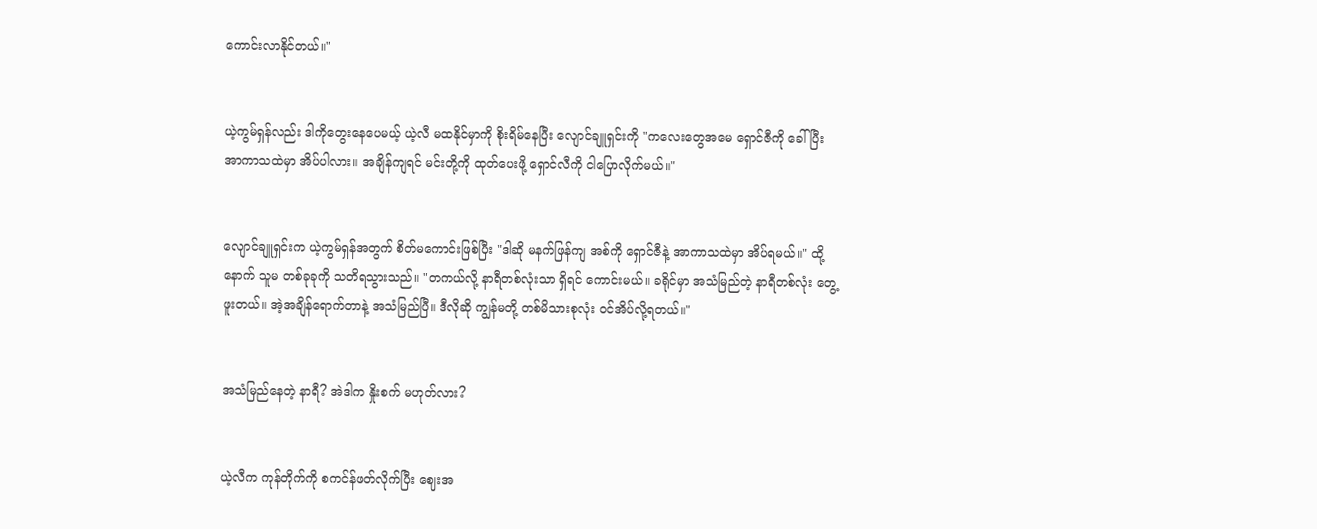ကောင်းလာနိုင်တယ်။"


ယဲ့ကွမ်ရှန်လည်း ဒါကိုတွေးနေပေမယ့် ယဲ့လီ မထနိုင်မှာကို စိုးရိမ်နေပြီး လျောင်ချူရှင်းကို "ကလေးတွေအမေ ရှောင်ဇီကို ခေါ်ပြီး အာကာသထဲမှာ အိပ်ပါလား။ အချိန်ကျရင် မင်းတို့ကို ထုတ်ပေးဖို့ ရှောင်လီကို ငါပြောလိုက်မယ်။"


လျောင်ချူရှင်းက ယဲ့ကွမ်ရှန်အတွက် စိတ်မကောင်းဖြစ်ပြီး "ဒါဆို မနက်ဖြန်ကျ အစ်ကို ရှောင်ဇီနဲ့ အာကာသထဲမှာ အိပ်ရမယ်။" ထို့နောက် သူမ တစ်ခုခုကို သတိရသွားသည်။ "တကယ်လို့ နာရီတစ်လုံးသာ ရှိရင် ကောင်းမယ်။ ခရိုင်မှာ အသံမြည်တဲ့ နာရီတစ်လုံး တွေ့ဖူးတယ်။ အဲ့အချိန်ရောက်တာနဲ့ အသံမြည်ပြီ။ ဒီလိုဆို ကျွန်မတို့ တစ်မိသားစုလုံး ဝင်အိပ်လို့ရတယ်။"


အသံမြည်နေတဲ့ နာရီ? အဲဒါက နှိုးစက် မဟုတ်လား?


ယဲ့လီက ကုန်တိုက်ကို စကင်န်ဖတ်လိုက်ပြီး ဈေးအ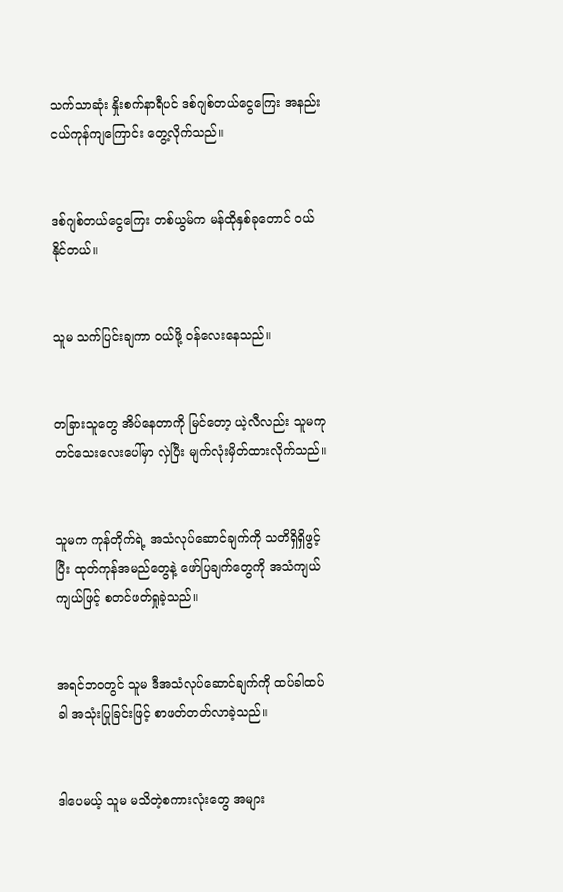သက်သာဆုံး နှိုးစက်နာရီပင် ဒစ်ဂျစ်တယ်ငွေကြေး အနည်းငယ်ကုန်ကျကြောင်း တွေ့လိုက်သည်။


ဒစ်ဂျစ်တယ်ငွေကြေး တစ်ယွမ်က မန်ထိုနှစ်ခုတောင် ဝယ်နိုင်တယ်။


သူမ သက်ပြင်းချကာ ဝယ်ဖို့ ဝန်လေးနေသည်။


တခြားသူတွေ အိပ်နေတာကို မြင်တော့ ယဲ့လီလည်း သူမကုတင်သေးလေးပေါ်မှာ လှဲပြီး မျက်လုံးမှိတ်ထားလိုက်သည်။


သူမက ကုန်တိုက်ရဲ့ အသံလုပ်ဆောင်ချက်ကို သတိရှိရှိဖွင့်ပြီး ထုတ်ကုန်အမည်တွေနဲ့ ဖော်ပြချက်တွေကို အသံကျယ်ကျယ်ဖြင့် စတင်ဖတ်ရှုခဲ့သည်။


အရင်ဘဝတွင် သူမ ဒီအသံလုပ်ဆောင်ချက်ကို ထပ်ခါထပ်ခါ အသုံးပြုခြင်းဖြင့် စာဖတ်တတ်လာခဲ့သည်။


ဒါပေမယ့် သူမ မသိတဲ့စကားလုံးတွေ အများ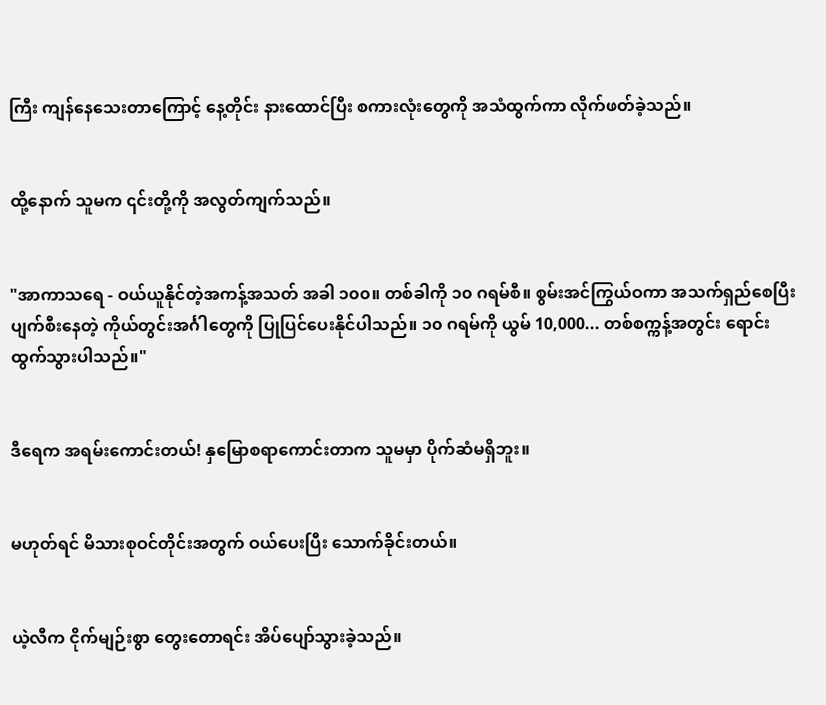ကြီး ကျန်နေသေးတာကြောင့် နေ့တိုင်း နားထောင်ပြီး စကားလုံးတွေကို အသံထွက်ကာ လိုက်ဖတ်ခဲ့သည်။


ထို့နောက် သူမက ၎င်းတို့ကို အလွတ်ကျက်သည်။


"အာကာသရေ - ဝယ်ယူနိုင်တဲ့အကန့်အသတ် အခါ ၁၀၀။ တစ်ခါကို ၁၀ ဂရမ်စီ။ စွမ်းအင်ကြွယ်ဝကာ အသက်ရှည်စေပြီး ပျက်စီးနေတဲ့ ကိုယ်တွင်းအင်္ဂါတွေကို ပြုပြင်ပေးနိုင်ပါသည်။ ၁၀ ဂရမ်ကို ယွမ် 10,000... တစ်စက္ကန့်အတွင်း ရောင်းထွက်သွားပါသည်။"


ဒီရေက အရမ်းကောင်းတယ်! နှမြောစရာကောင်းတာက သူမမှာ ပိုက်ဆံမရှိဘူး။


မဟုတ်ရင် မိသားစုဝင်တိုင်းအတွက် ဝယ်ပေးပြီး သောက်ခိုင်းတယ်။


ယဲ့လီက ငိုက်မျဉ်းစွာ တွေးတောရင်း အိပ်ပျော်သွားခဲ့သည်။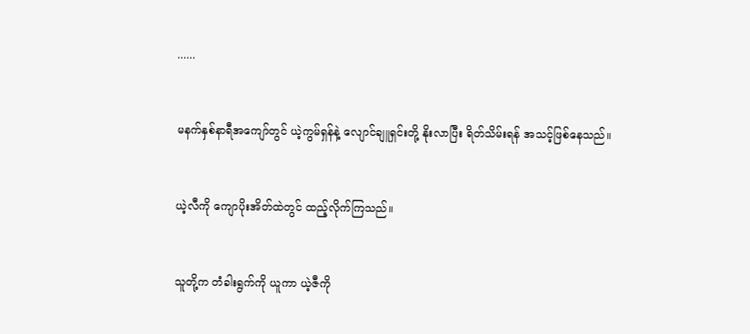......


မနက်နှစ်နာရီအကျော်တွင် ယဲ့ကွမ်ရှန်နဲ့ လျောင်ချူရှင်းတို့ နိုးလာပြီး ရိတ်သိမ်းရန် အသင့်ဖြစ်နေသည်။


ယဲ့လီကို ကျောပိုးအိတ်ထဲတွင် ထည့်လိုက်ကြသည်။


သူတို့က တံခါးရွက်ကို ယူကာ ယဲ့ဇီကို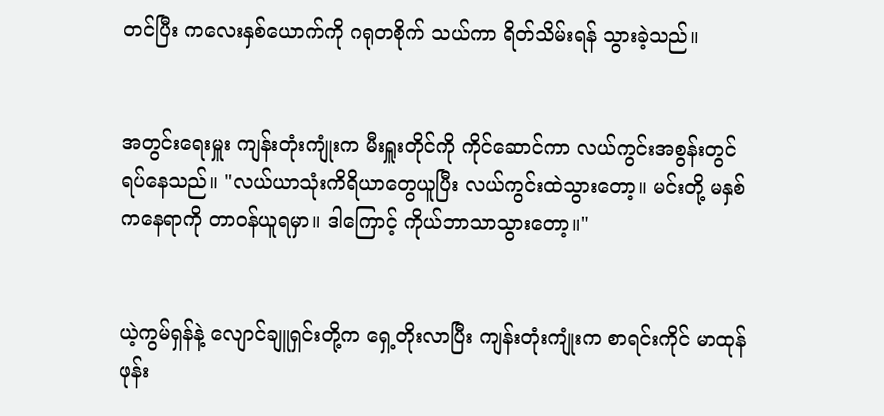တင်ပြီး ကလေးနှစ်ယောက်ကို ဂရုတစိုက် သယ်ကာ ရိတ်သိမ်းရန် သွားခဲ့သည်။


အတွင်းရေးမှူး ကျန်းတုံးကျုံးက မီးရှူးတိုင်ကို ကိုင်ဆောင်ကာ လယ်ကွင်းအစွန်းတွင် ရပ်နေသည်။ "လယ်ယာသုံးကိရိယာတွေယူပြီး လယ်ကွင်းထဲသွားတော့။ မင်းတို့ မနှစ်ကနေရာကို တာဝန်ယူရမှာ။ ဒါကြောင့် ကိုယ်ဘာသာသွားတော့။"


ယဲ့ကွမ်ရှန်နဲ့ လျောင်ချူရှင်းတို့က ရှေ့တိုးလာပြီး ကျန်းတုံးကျုံးက စာရင်းကိုင် မာထုန်ဖုန်း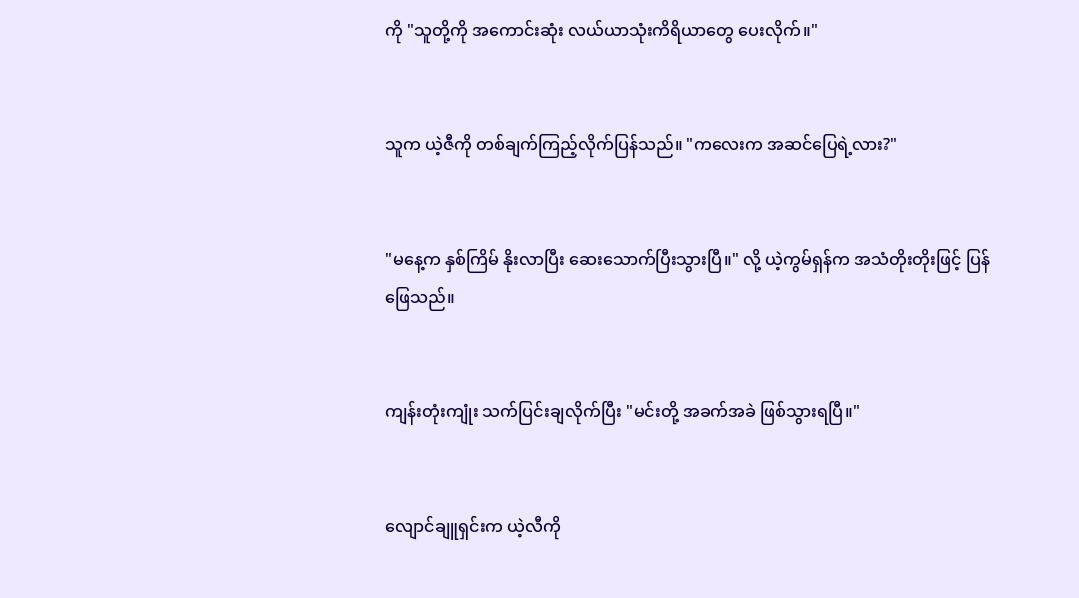ကို "သူတို့ကို အကောင်းဆုံး လယ်ယာသုံးကိရိယာတွေ ပေးလိုက်။"


သူက ယဲ့ဇီကို တစ်ချက်ကြည့်လိုက်ပြန်သည်။ "ကလေးက အဆင်ပြေရဲ့လား?"


"မနေ့က နှစ်ကြိမ် နိုးလာပြီး ဆေးသောက်ပြီးသွားပြီ။" လို့ ယဲ့ကွမ်ရှန်က အသံတိုးတိုးဖြင့် ပြန်ဖြေသည်။


ကျန်းတုံးကျုံး သက်ပြင်းချလိုက်ပြီး "မင်းတို့ အခက်အခဲ ဖြစ်သွားရပြီ။"


လျောင်ချူရှင်းက ယဲ့လီကို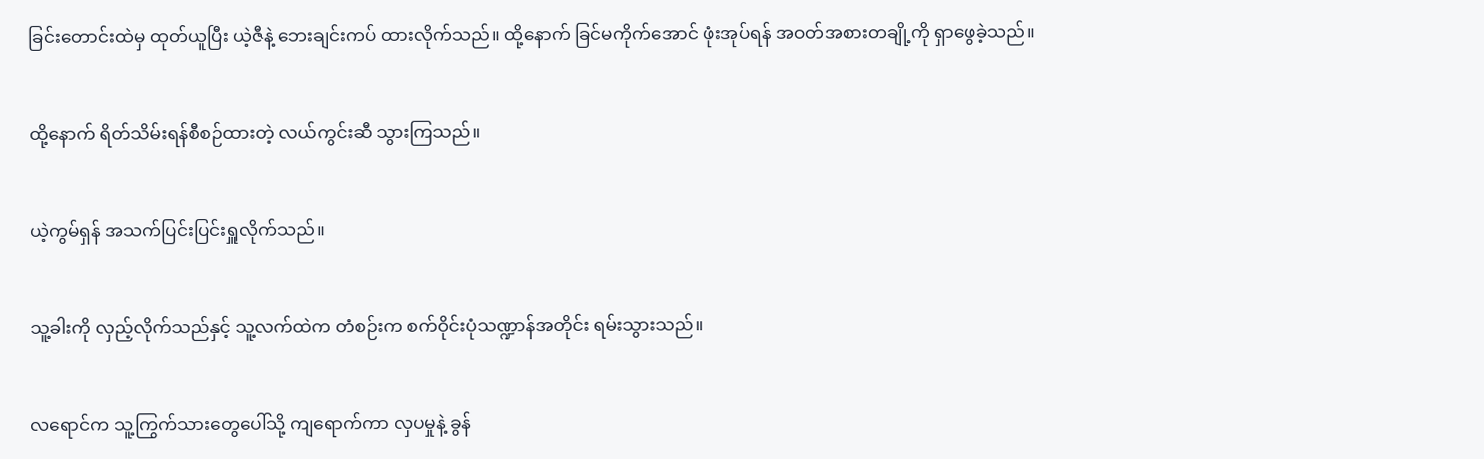ခြင်းတောင်းထဲမှ ထုတ်ယူပြီး ယဲ့ဇီနဲ့ ဘေးချင်းကပ် ထားလိုက်သည်။ ထို့နောက် ခြင်မကိုက်အောင် ဖုံးအုပ်ရန် အဝတ်အစားတချို့ကို ရှာဖွေခဲ့သည်။


ထို့နောက် ရိတ်သိမ်းရန်စီစဉ်ထားတဲ့ လယ်ကွင်းဆီ သွားကြသည်။


ယဲ့ကွမ်ရှန် အသက်ပြင်းပြင်းရှူလိုက်သည်။


သူ့ခါးကို လှည့်လိုက်သည်နှင့် သူ့လက်ထဲက တံစဉ်းက စက်ဝိုင်းပုံသဏ္ဍာန်အတိုင်း ရမ်းသွားသည်။


လရောင်က သူ့ကြွက်သားတွေပေါ်သို့ ကျရောက်ကာ လှပမှုနဲ့ ခွန်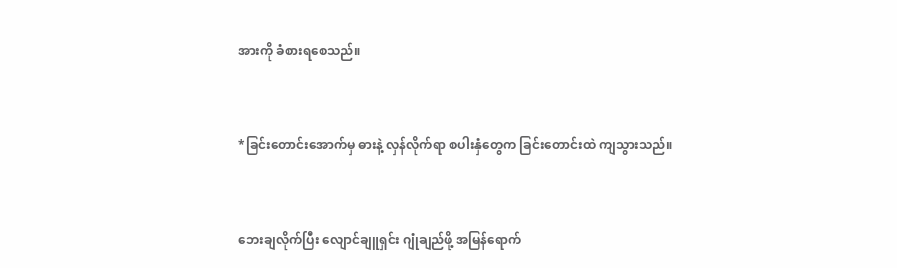အားကို ခံစားရစေသည်။


*ခြင်းတောင်းအောက်မှ ဓားနဲ့ လှန်လိုက်ရာ စပါးနှံတွေက ခြင်းတောင်းထဲ ကျသွားသည်။


ဘေးချလိုက်ပြီး လျောင်ချူရှင်း ဂျုံချည်ဖို့ အမြန်ရောက်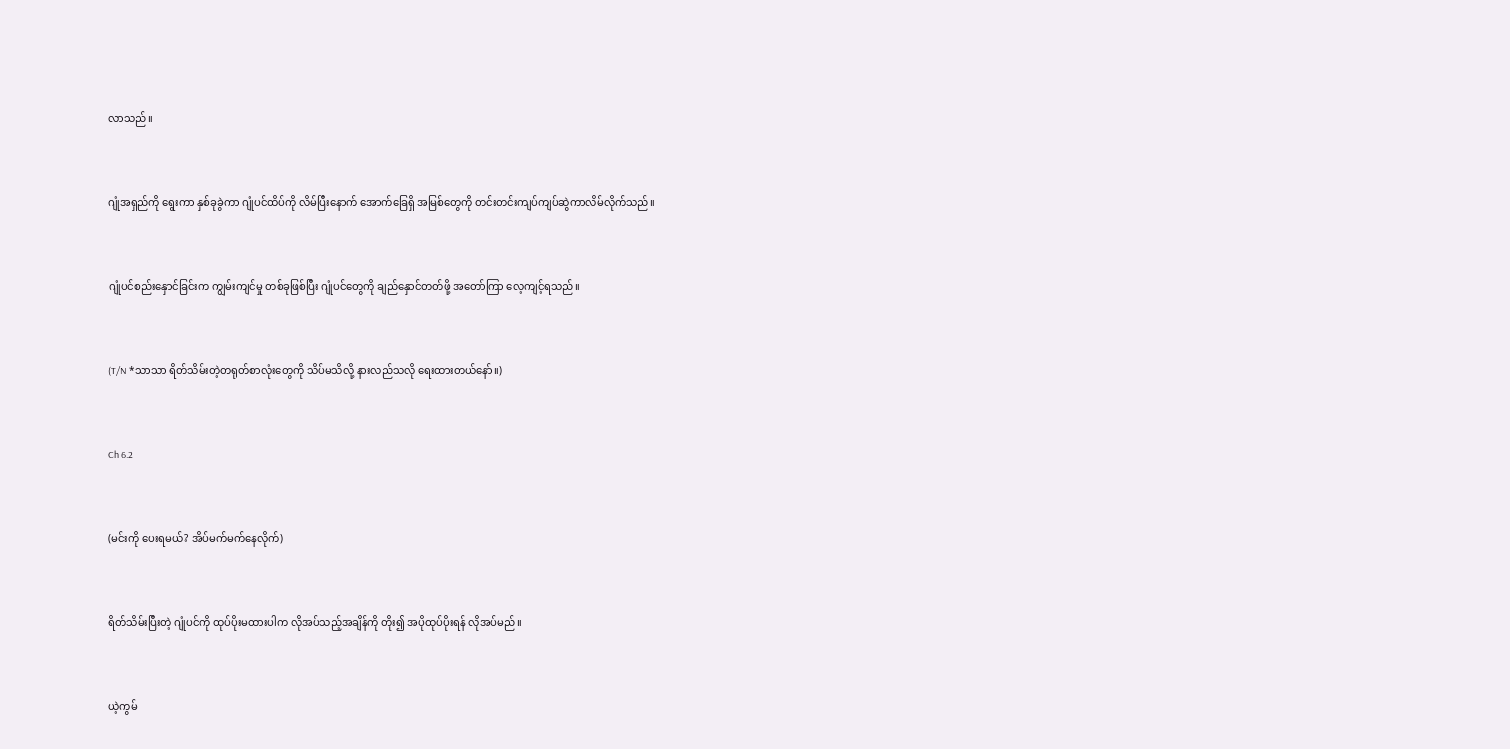လာသည်။


ဂျုံအရှည်ကို ရွေးကာ နှစ်ခုခွဲကာ ဂျုံပင်ထိပ်ကို လိမ်ပြီးနောက် အောက်ခြေရှိ အမြစ်တွေကို တင်းတင်းကျပ်ကျပ်ဆွဲကာလိမ်လိုက်သည်။


ဂျုံပင်စည်းနှောင်ခြင်းက ကျွမ်းကျင်မှု တစ်ခုဖြစ်ပြီး ဂျုံပင်တွေကို ချည်နှောင်တတ်ဖို့ အတော်ကြာ လေ့ကျင့်ရသည်။


(T/N *သာသာ ရိတ်သိမ်းတဲ့တရုတ်စာလုံးတွေကို သိပ်မသိလို့ နားလည်သလို ရေးထားတယ်နော်။)


Ch 6.2


(မင်းကို ပေးရမယ်? အိပ်မက်မက်နေလိုက်)


ရိတ်သိမ်းပြီးတဲ့ ဂျုံပင်ကို ထုပ်ပိုးမထားပါက လိုအပ်သည့်အချိန်ကို တိုး၍ အပိုထုပ်ပိုးရန် လိုအပ်မည်။


ယဲ့ကွမ်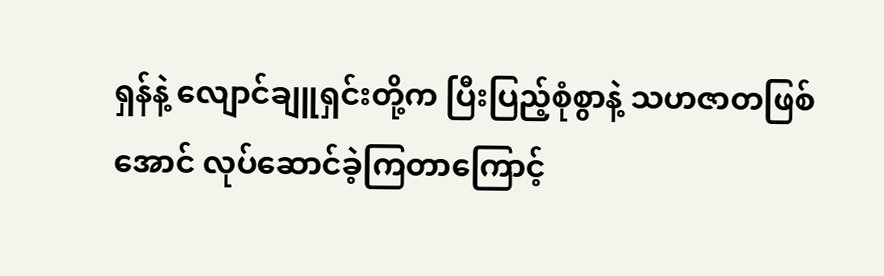ရှန်နဲ့ လျောင်ချူရှင်းတို့က ပြီးပြည့်စုံစွာနဲ့ သဟဇာတဖြစ်အောင် လုပ်ဆောင်ခဲ့ကြတာကြောင့်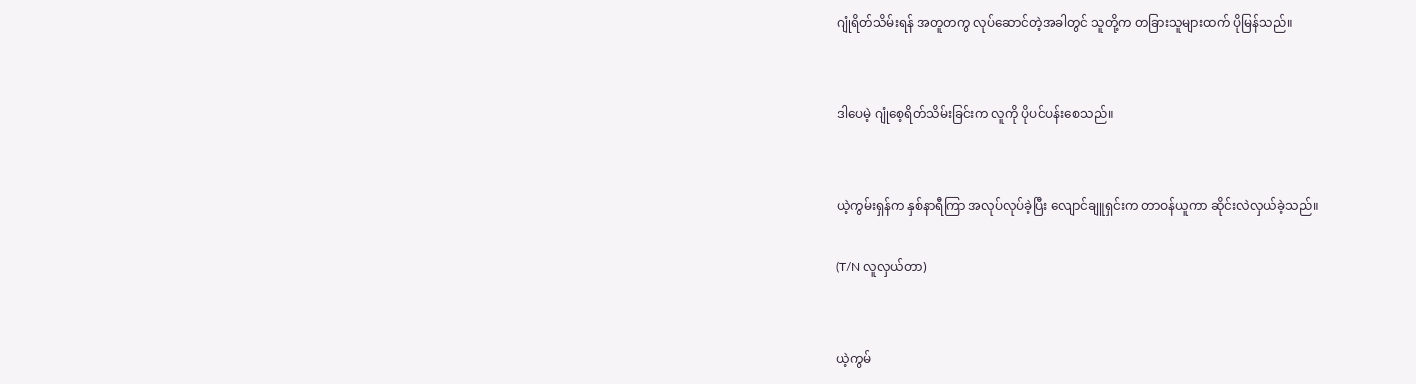ဂျုံရိတ်သိမ်းရန် အတူတကွ လုပ်ဆောင်တဲ့အခါတွင် သူတို့က တခြားသူများထက် ပိုမြန်သည်။


ဒါပေမဲ့ ဂျုံစေ့ရိတ်သိမ်းခြင်းက လူကို ပိုပင်ပန်းစေသည်။


ယဲ့ကွမ်းရှန်က နှစ်နာရီကြာ အလုပ်လုပ်ခဲ့ပြီး လျောင်ချူရှင်းက တာဝန်ယူကာ ဆိုင်းလဲလှယ်ခဲ့သည်။

(T/N လူလှယ်တာ)


ယဲ့ကွမ်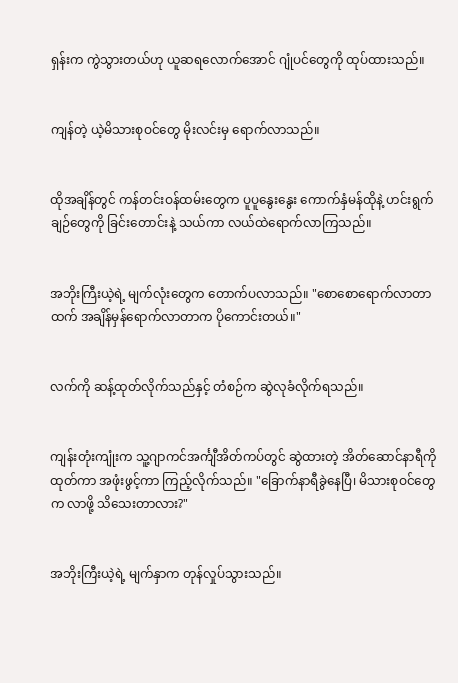ရှန်းက ကွဲသွားတယ်ဟု ယူဆရလောက်အောင် ဂျုံပင်တွေကို ထုပ်ထားသည်။


ကျန်တဲ့ ယဲ့မိသားစုဝင်တွေ မိုးလင်းမှ ရောက်လာသည်။


ထိုအချိန်တွင် ကန်တင်းဝန်ထမ်းတွေက ပူပူနွေးနွေး ကောက်နှံမန်ထိုနဲ့ ဟင်းရွက်ချဉ်တွေကို ခြင်းတောင်းနဲ့ သယ်ကာ လယ်ထဲရောက်လာကြသည်။


အဘိုးကြီးယဲ့ရဲ့ မျက်လုံးတွေက တောက်ပလာသည်။ "စောစောရောက်လာတာထက် အချိန်မှန်ရောက်လာတာက ပိုကောင်းတယ်။"


လက်ကို ဆန့်ထုတ်လိုက်သည်နှင့် တံစဉ်က ဆွဲလုခံလိုက်ရသည်။


ကျန်းတုံးကျုံးက သူ့ဂျာကင်အင်္ကျီအိတ်ကပ်တွင် ဆွဲထားတဲ့ အိတ်ဆောင်နာရီကို ထုတ်ကာ အဖုံးဖွင့်ကာ ကြည့်လိုက်သည်။ "ခြောက်နာရီခွဲနေပြီ၊ မိသားစုဝင်တွေက လာဖို့ သိသေးတာလား?"


အဘိုးကြီးယဲ့ရဲ့ မျက်နှာက တုန်လှုပ်သွားသည်။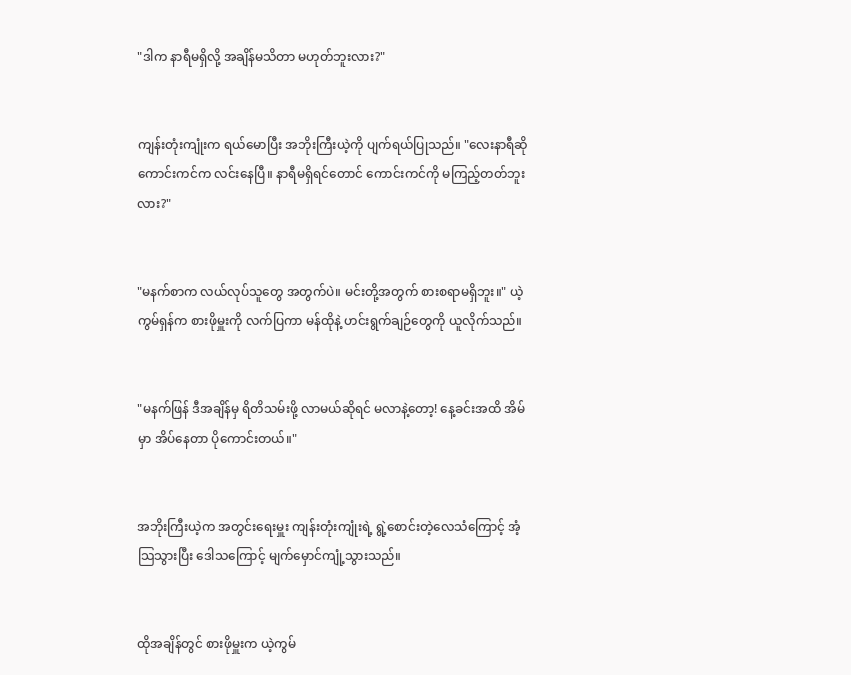"ဒါက နာရီမရှိလို့ အချိန်မသိတာ မဟုတ်ဘူးလား?"


ကျန်းတုံးကျုံးက ရယ်မောပြီး အဘိုးကြီးယဲ့ကို ပျက်ရယ်ပြုသည်။ "လေးနာရီဆို ကောင်းကင်က လင်းနေပြီ။ နာရီမရှိရင်တောင် ကောင်းကင်ကို မကြည့်တတ်ဘူးလား?"


"မနက်စာက လယ်လုပ်သူတွေ အတွက်ပဲ။ မင်းတို့အတွက် စားစရာမရှိဘူး။" ယဲ့ကွမ်ရှန်က စားဖိုမှူးကို လက်ပြကာ မန်ထိုနဲ့ ဟင်းရွက်ချဉ်တွေကို ယူလိုက်သည်။


"မနက်ဖြန် ဒီအချိန်မှ ရိတိသမ်းဖို့ လာမယ်ဆိုရင် မလာနဲ့တော့! နေ့ခင်းအထိ အိမ်မှာ အိပ်နေတာ ပိုကောင်းတယ်။"


အဘိုးကြီးယဲ့က အတွင်းရေးမှူး ကျန်းတုံးကျုံးရဲ့ ရွဲ့စောင်းတဲ့လေသံကြောင့် အံ့သြသွားပြီး ဒေါသကြောင့် မျက်မှောင်ကျုံ့သွားသည်။


ထိုအချိန်တွင် စားဖိုမှူးက ယဲ့ကွမ်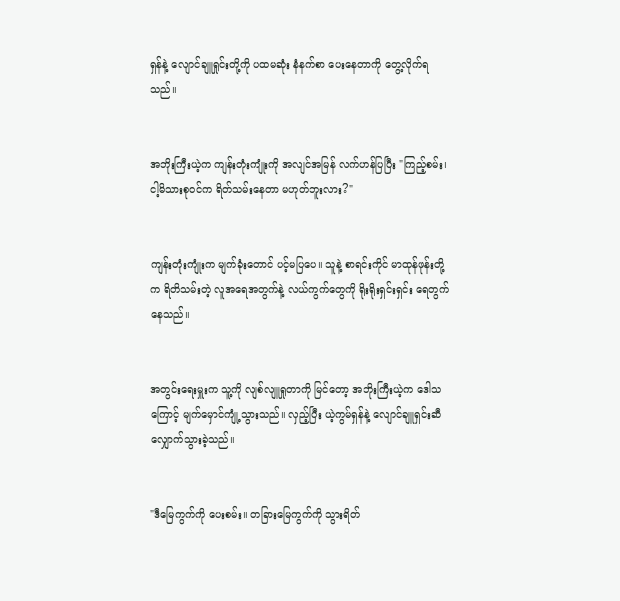ရှန်နဲ့ လျောင်ချူရှုင်းတို့ကို ပထမဆုံး နံနက်စာ ပေးနေတာကို တွေ့လိုက်ရသည်။


အဘိုးကြီးယဲ့က ကျန်းတုံးကျုံးကို အလျင်အမြန် လက်ဟန်ပြပြီး "ကြည့်စမ်း၊ ငါ့မိသားစုဝင်က ရိတ်သမ်းနေတာ မဟုတ်ဘူးလား?"


ကျန်းတုံးကျုံးက မျက်ခုံးတောင် ပင့်မပြပေ။ သူနဲ့ စာရင်းကိုင် မာထုန်ဖုန်းတို့က ရိတိသမ်းတဲ့ လူအရေအတွက်နဲ့ လယ်ကွက်တွေကို ရိုးရိုးရှင်းရှင်း ရေတွက်နေသည်။


အတွင်းရေးမှူးက သူ့ကို လျစ်လျူရှုတာကို မြင်တော့ အဘိုးကြီးယဲ့က ဒေါသကြောင့် မျက်မှောင်ကျုံ့သွားသည်။ လှည့်ပြီး ယဲ့ကွမ်ရှန်နဲ့ လျောင်ချူရှင်းဆီ လျှောက်သွားခဲ့သည်။


"ဒီမြေကွက်ကို ပေးစမ်း။ တခြားမြေကွက်ကို သွားရိတ်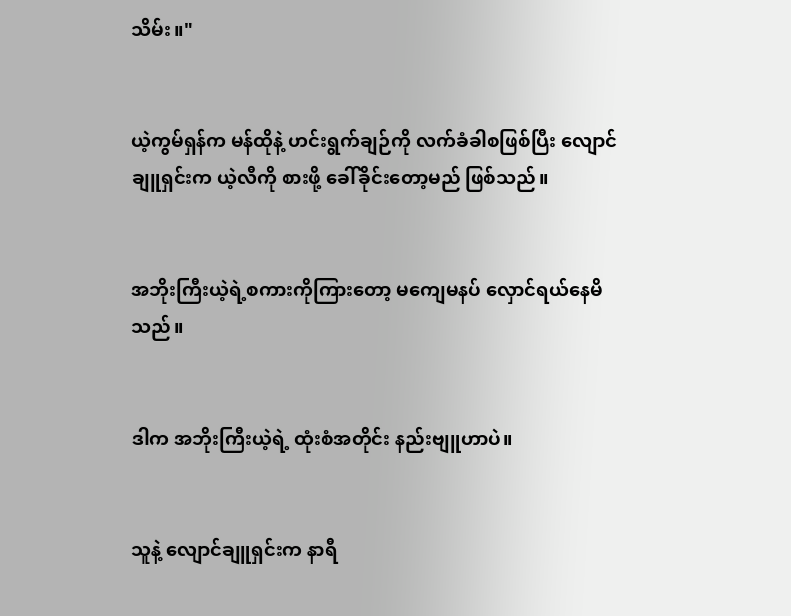သိမ်း။"


ယဲ့ကွမ်ရှန်က မန်ထိုနဲ့ ဟင်းရွက်ချဉ်ကို လက်ခံခါစဖြစ်ပြီး လျောင်ချူရှင်းက ယဲ့လီကို စားဖို့ ခေါ်ခိုင်းတော့မည် ဖြစ်သည်။


အဘိုးကြီးယဲ့ရဲ့စကားကိုကြားတော့ မကျေမနပ် လှောင်ရယ်နေမိသည်။


ဒါက အဘိုးကြီးယဲ့ရဲ့ ထုံးစံအတိုင်း နည်းဗျူဟာပဲ။


သူနဲ့ လျောင်ချူရှင်းက နာရီ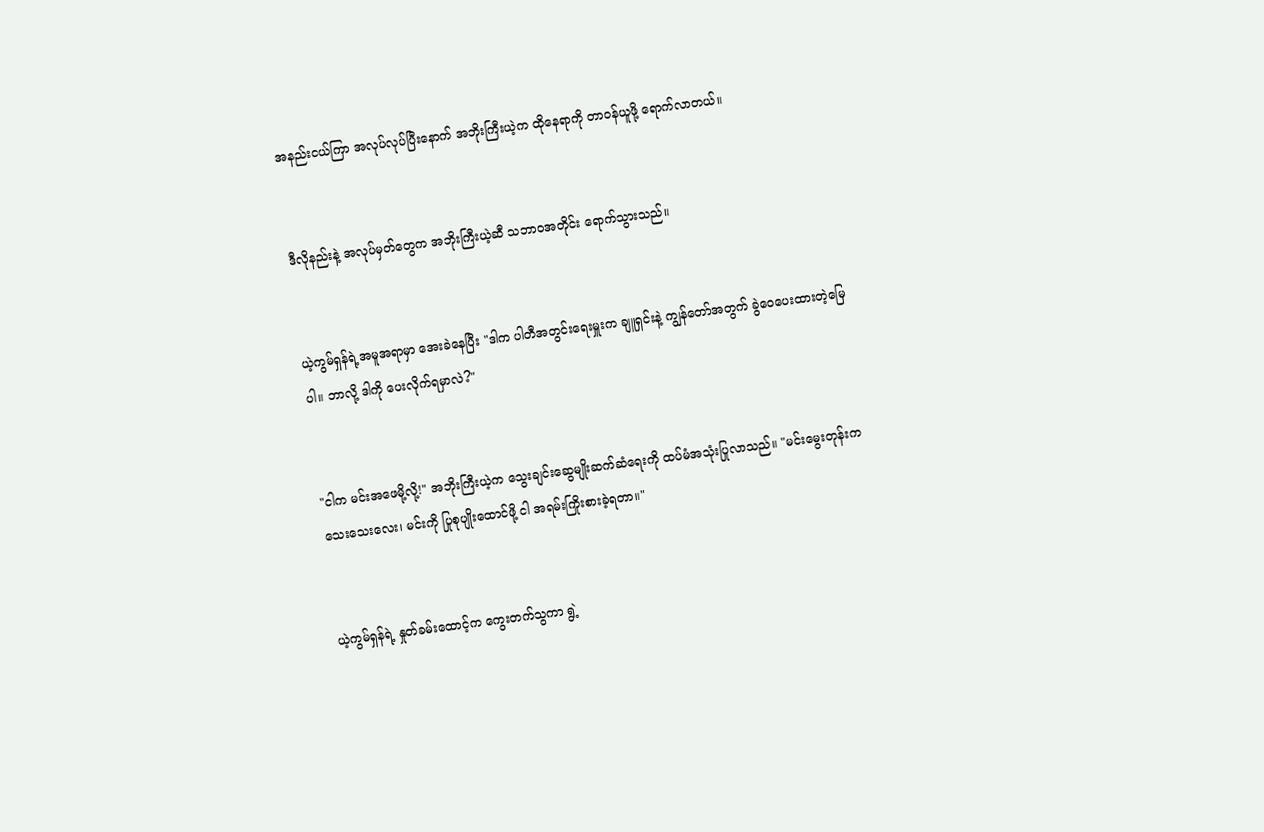အနည်းငယ်ကြာ အလုပ်လုပ်ပြီးနောက် အဘိုးကြီးယဲ့က ထိုနေရာကို တာဝန်ယူဖို့ ရောက်လာတယ်။


ဒီလိုနည်းနဲ့ အလုပ်မှတ်တွေက အဘိုးကြီးယဲ့ဆီ သဘာဝအတိုင်း ရောက်သွားသည်။


ယဲ့ကွမ်ရှန်ရဲ့အမူအရာမှာ အေးခဲနေပြီး "ဒါက ပါတီအတွင်းရေးမှူးက ချူရှင်းနဲ့ ကျွန်တော်အတွက် ခွဲဝေပေးထားတဲ့မြေပါ။ ဘာလို့ ဒါကို ပေးလိုက်ရမှာလဲ?"


"ငါက မင်းအဖေမို့လို့!" အဘိုးကြီးယဲ့က သွေးချင်းဆွေမျိုးဆက်ဆံရေးကို ထပ်မံအသုံးပြုလာသည်။ "မင်းမွေးတုန်းက သေးသေးလေး၊ မင်းကို ပြုစုပျိုးထောင်ဖို့ ငါ အရမ်းကြိုးစားခဲ့ရတာ။"


ယဲ့ကွမ်ရှန်ရဲ့ နှုတ်ခမ်းထောင့်က ကွေးတက်သွကာ ရွဲ့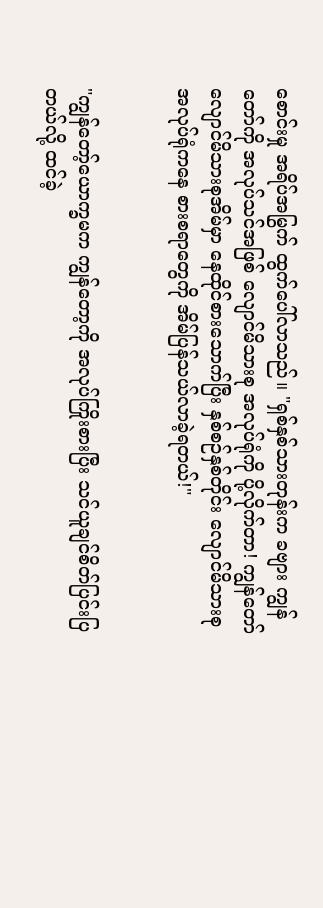စောင်းမှု အရိပ်အမြွက် ထွက်ပေါ်လာသည်။ "ရှစ်နှစ်သားတုန်းက ခဗျား ကျွန်တော်ကို အလုပ်သင်အဖြစ် လျောင်မိသားစု အလုပ်ရုံကို ပို့လိုက်တာ! ကျွန်တော် လျောင်မိသားစုအိမ်မှာ နေထိုင်စားသောက်ပြီး နှစ်စဉ်နှစ်တိုင်း လျောင်မိသားစု အလုပ်ရုံကနေ စားစရာတွေကို အိမ်ပြန်သယ်လာခဲ့ရတယ်!"


"ကျွန်တော့်ယောက္ခမက ကျွန်တော့ကို အလုပ်ကြိုးစားပြီး သင်ယူချင်စိတ်ပြင်းပြတယ်လို့ ထင်ခဲ့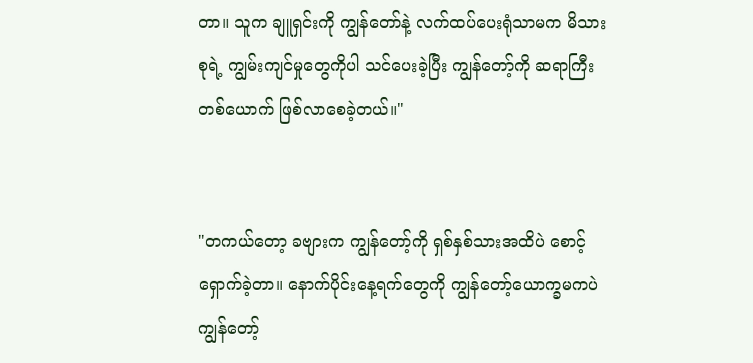တာ။ သူက ချူရှင်းကို ကျွန်တော်နဲ့ လက်ထပ်ပေးရုံသာမက မိသားစုရဲ့ ကျွမ်းကျင်မှုတွေကိုပါ သင်ပေးခဲ့ပြီး ကျွန်တော့်ကို ဆရာကြီးတစ်ယောက် ဖြစ်လာစေခဲ့တယ်။"


"တကယ်တော့ ခဗျားက ကျွန်တော့်ကို ရှစ်နှစ်သားအထိပဲ စောင့်ရှောက်ခဲ့တာ။ နောက်ပိုင်းနေ့ရက်တွေကို ကျွန်တော့်ယောက္ခမကပဲ ကျွန်တော့်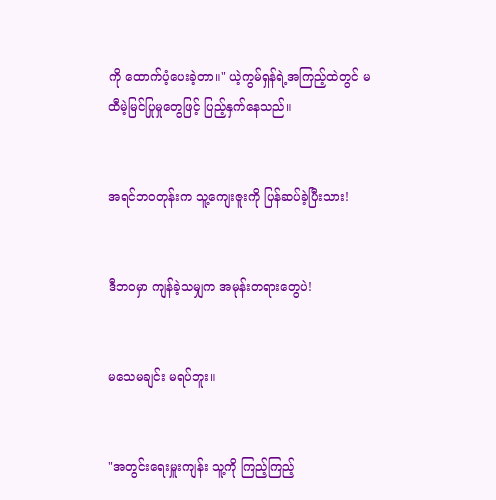ကို ထောက်ပံ့ပေးခဲ့တာ။" ယဲ့ကွမ်ရှန်ရဲ့အကြည့်ထဲတွင် မထီမဲ့မြင်ပြုမှုတွေဖြင့် ပြည့်နှက်နေသည်။


အရင်ဘဝတုန်းက သူ့ကျေးဇူးကို ပြန်ဆပ်ခဲ့ပြီးသား!


ဒီဘဝမှာ ကျန်ခဲ့သမျှက အမုန်းတရားတွေပဲ!


မသေမချင်း မရပ်ဘူး။


"အတွင်းရေးမှူးကျန်း သူ့ကို ကြည့်ကြည့်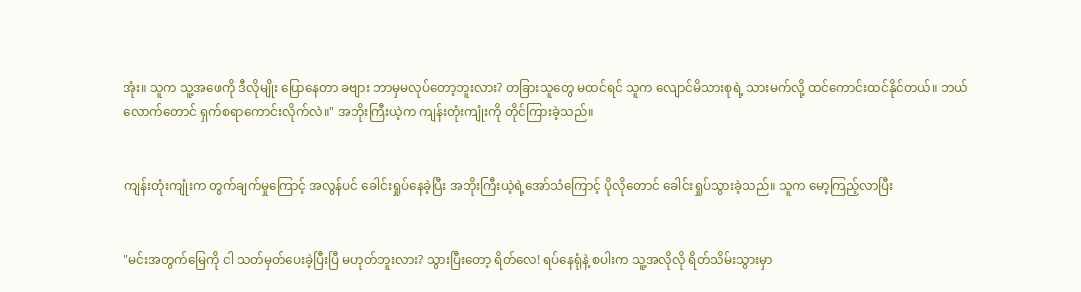အုံး။ သူက သူ့အဖေကို ဒီလိုမျိုး ပြောနေတာ ခဗျား ဘာမှမလုပ်တော့ဘူးလား? တခြားသူတွေ မထင်ရင် သူက လျောင်မိသားစုရဲ့ သားမက်လို့ ထင်ကောင်းထင်နိုင်တယ်။ ဘယ်လောက်တောင် ရှက်စရာကောင်းလိုက်လဲ။" အဘိုးကြီးယဲ့က ကျန်းတုံးကျုံးကို တိုင်ကြားခဲ့သည်။


ကျန်းတုံးကျုံးက တွက်ချက်မှုကြောင့် အလွန်ပင် ခေါင်းရှုပ်နေခဲ့ပြီး အဘိုးကြီးယဲ့ရဲ့အော်သံကြောင့် ပိုလိုတောင် ခေါင်းရှုပ်သွားခဲ့သည်။ သူက မော့ကြည့်လာပြီး


"မင်းအတွက်မြေကို ငါ သတ်မှတ်ပေးခဲ့ပြီးပြီ မဟုတ်ဘူးလား? သွားပြီးတော့ ရိတ်လေ! ရပ်နေရုံနဲ့ စပါးက သူ့အလိုလို ရိတ်သိမ်းသွားမှာ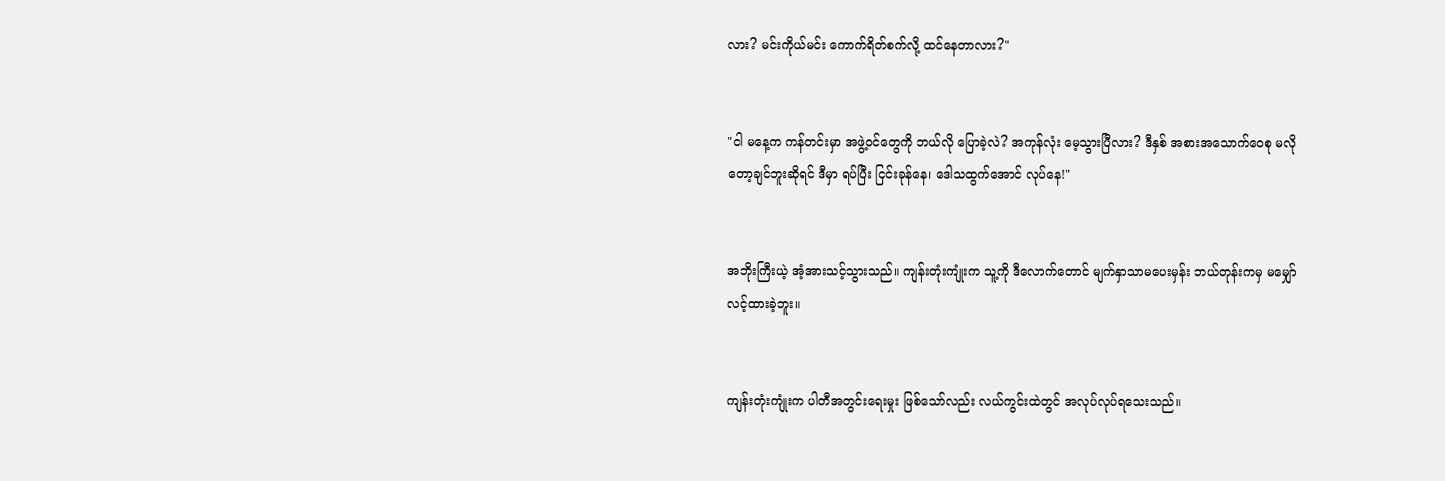လား? မင်းကိုယ်မင်း ကောက်ရိတ်စက်လို့ ထင်နေတာလား?"


"ငါ မနေ့က ကန်တင်းမှာ အဖွဲ့ဝင်တွေကို ဘယ်လို ပြောခဲ့လဲ? အကုန်လုံး မေ့သွားပြီလား? ဒီနှစ် အစားအသောက်ဝေစု မလိုတော့ချင်ဘူးဆိုရင် ဒီမှာ ရပ်ပြီး ငြင်းခုန်နေ၊ ဒေါသထွက်အောင် လုပ်နေ!"


အဘိုးကြီးယဲ့ အံ့အားသင့်သွားသည်။ ကျန်းတုံးကျုံးက သူ့ကို ဒီလောက်တောင် မျက်နှာသာမပေးမှန်း ဘယ်တုန်းကမှ မမျှော်လင့်ထားခဲ့ဘူး။


ကျန်းတုံးကျုံးက ပါတီအတွင်းရေးမှုး ဖြစ်သော်လည်း လယ်ကွင်းထဲတွင် အလုပ်လုပ်ရသေးသည်။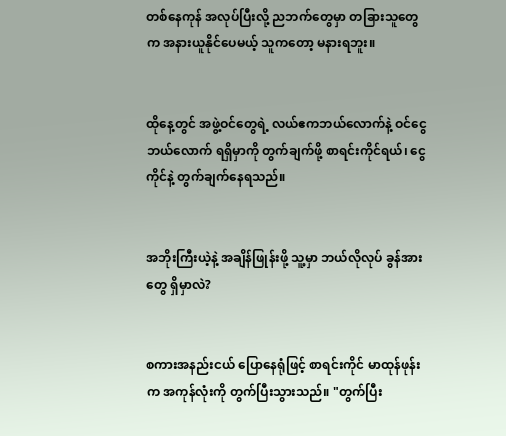တစ်နေကုန် အလုပ်ပြီးလို့ ညဘက်တွေမှာ တခြားသူတွေက အနားယူနိုင်ပေမယ့် သူကတော့ မနားရဘူး။


ထိုနေ့တွင် အဖွဲ့ဝင်တွေရဲ့ လယ်ဧကဘယ်လောက်နဲ့ ဝင်ငွေဘယ်လောက် ရရှိမှာကို တွက်ချက်ဖို့ စာရင်းကိုင်ရယ်၊ ငွေကိုင်နဲ့ တွက်ချက်နေရသည်။


အဘိုးကြီးယဲ့နဲ့ အချိန်ဖြုန်းဖို့ သူ့မှာ ဘယ်လိုလုပ် ခွန်အားတွေ ရှိမှာလဲ?


စကားအနည်းငယ် ပြောနေရုံဖြင့် စာရင်းကိုင် မာထုန်ဖုန်းက အကုန်လုံးကို တွက်ပြီးသွားသည်။ "တွက်ပြီး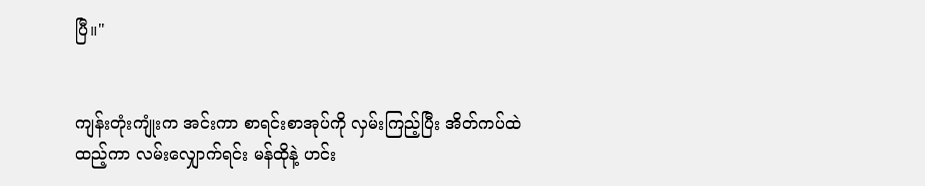ပြီ။"


ကျန်းတုံးကျုံးက အင်းကာ စာရင်းစာအုပ်ကို လှမ်းကြည့်ပြီး အိတ်ကပ်ထဲထည့်ကာ လမ်းလျှောက်ရင်း မန်ထိုနဲ့ ဟင်း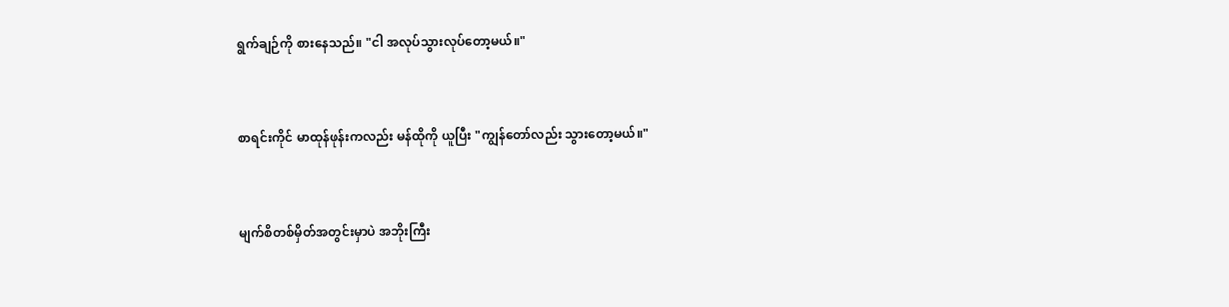ရွက်ချဉ်ကို စားနေသည်။ "ငါ အလုပ်သွားလုပ်တော့မယ်။"


စာရင်းကိုင် မာထုန်ဖုန်းကလည်း မန်ထိုကို ယူပြီး "ကျွန်တော်လည်း သွားတော့မယ်။"


မျက်စိတစ်မှိတ်အတွင်းမှာပဲ အဘိုးကြီး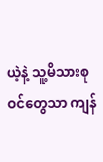ယဲ့နဲ့ သူ့မိသားစုဝင်တွေသာ ကျန်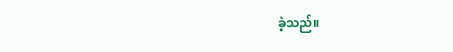ခဲ့သည်။